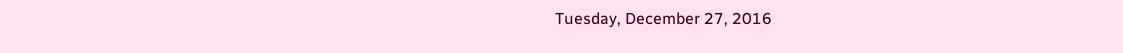Tuesday, December 27, 2016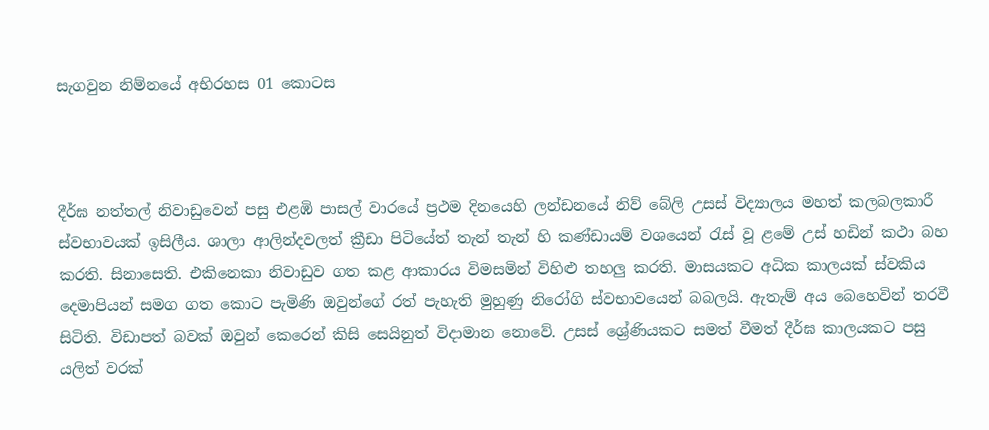සැගවුන නිම්නයේ අභිරහස 01 කොටස



දීර්ඝ නත්තල් නිවාඩුවෙන් පසු එළඹි පාසල් වාරයේ ප්‍රථම දිනයෙහි ලන්ඩනයේ නිව් බේලි උසස් විද්‍යාලය මහත් කලබලකාරී ස්වභාවයක් ඉසිලීය. ශාලා ආලින්දවලත් ක්‍රීඩා පිටියේත් තැන් තැන් හි කණ්ඩායම් වශයෙන් රැස් වූ ළමේ උස් හඩින් කථා බහ කරති. සිනාසෙති. එකිනෙකා නිවාඩුව ගත කළ ආකාරය විමසමින් විහිළු තහලු කරති. මාසයකට අධික කාලයක් ස්වකිය දෙමාපියන් සමග ගත කොට පැමිණි ඔවුන්ගේ රත් පැහැති මුහුණු නිරෝගි ස්වභාවයෙන් බබලයි. ඇතැම් අය බෙහෙවින් තරවී සිටිති. විඩාපත් බවක් ඔවුන් කෙරෙන් කිසි සෙයිනුත් විදාමාන නොවේ. උසස් ශ්‍රේණියකට සමත් වීමත් දීර්ඝ කාලයකට පසු යලිත් වරක්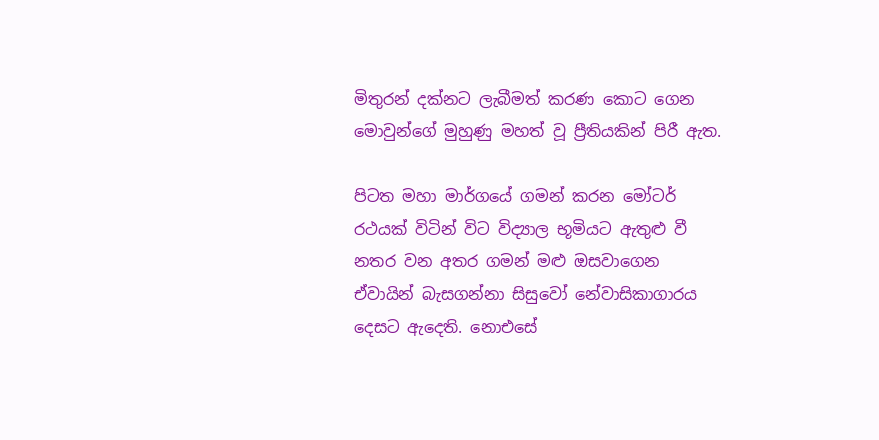මිතුරන් දක්නට ලැබීමත් කරණ කොට ගෙන මොවුන්ගේ මුහුණු මහත් වූ ප්‍රීතියකින් පිරී ඇත.

පිටත මහා මාර්ගයේ ගමන් කරන මෝටර් රථයක් විටින් විට විද්‍යාල භූමියට ඇතුළු වී නතර වන අතර ගමන් මළු ඔසවාගෙන ඒවායින් බැසගන්නා සිසුවෝ නේවාසිකාගාරය දෙසට ඇදෙති. නොඑසේ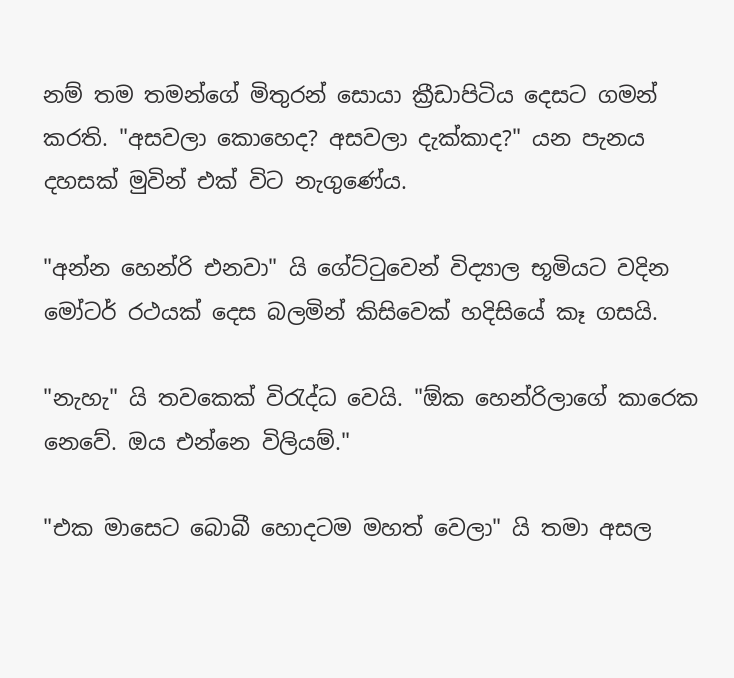නම් තම තමන්ගේ මිතුරන් සොයා ක්‍රීඩාපිටිය දෙසට ගමන් කරති. "අසවලා කොහෙද? අසවලා දැක්කාද?" යන පැනය දහසක් මුවින් එක් විට නැගුණේය.

"අන්න හෙන්රි එනවා" යි ගේට්ටුවෙන් විද්‍යාල භූමියට වදින මෝටර් රථයක් දෙස බලමින් කිසිවෙක් හදිසියේ කෑ ගසයි.

"නැහැ" යි තවකෙක් විරැද්ධ වෙයි. "ඕක හෙන්රිලාගේ කාරෙක නෙවේ. ඔය එන්නෙ විලියම්."

"එක මාසෙට බොබී හොදටම මහත් වෙලා" යි තමා අසල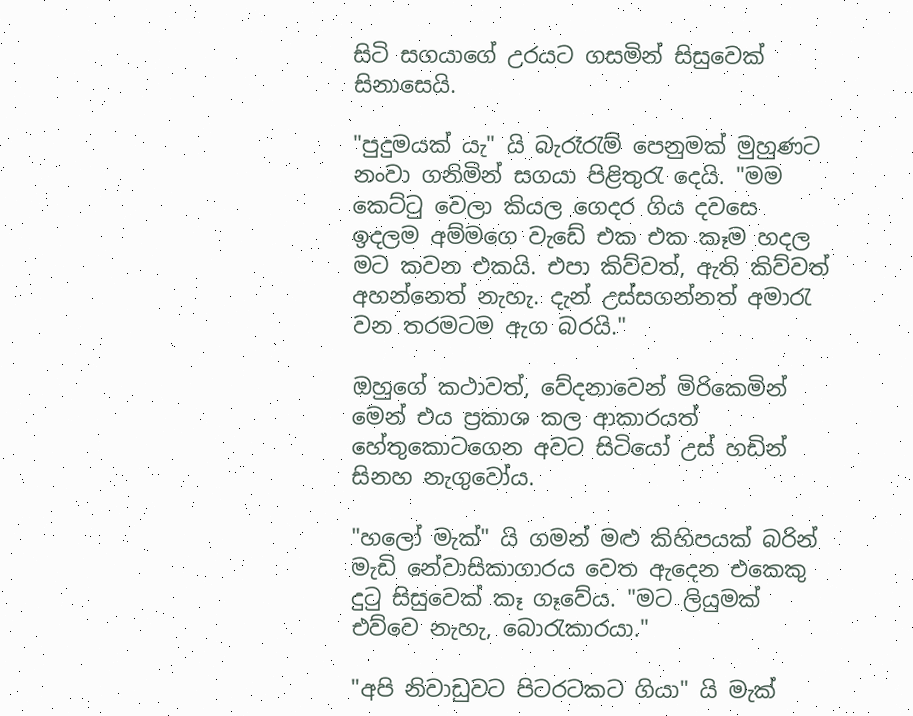සිටි සගයාගේ උරයට ගසමින් සිසුවෙක් සිනාසෙයි.

"පුදුමයක් යැ" යි බැරෑරැම් පෙනුමක් මුහුණට නංවා ගනිමින් සගයා පිළිතුරැ දෙයි. "මම කෙට්ටු වෙලා කියල ගෙදර ගිය දවසෙ ඉදලම අම්මගෙ වැඩේ එක එක කෑම හදල මට කවන එකයි. එපා කිව්වත්, ඇති කිව්වත් අහන්නෙත් නැහැ. දැන් උස්සගන්නත් අමාරැ වන තරමටම ඇග බරයි."

ඔහුගේ කථාවත්, වේදනාවෙන් මිරිකෙමින් මෙන් එය ප්‍රකාශ කල ආකාරයත් හේතුකොටගෙන අවට සිටියෝ උස් හඩින් සිනහ නැගුවෝය.

"හලෝ මැක්" යි ගමන් මළු කිහිපයක් බරින් මැඩි නේවාසිකාගාරය වෙත ඇදෙන එකෙකු දුටු සිසුවෙක් කෑ ගෑවේය. "මට ලියුමක් එව්වෙ නැහැ, බොරැකාරයා."

"අපි නිවාඩුවට පිටරටකට ගියා" යි මැක්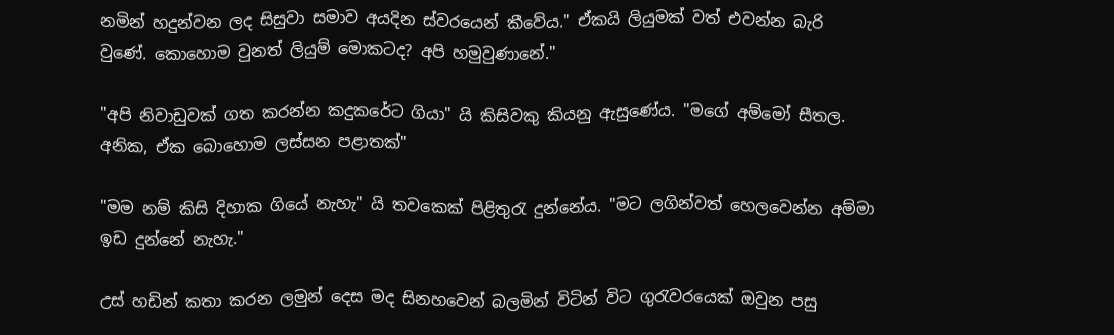නමින් හදුන්වන ලද සිසුවා සමාව අයදින ස්වරයෙන් කීවේය." ඒකයි ලියුමක් වත් එවන්න බැරි වුණේ. කොහොම වුනත් ලියුම් මොකටද? අපි හමුවුණානේ."

"අපි නිවාඩුවක් ගත කරන්න කදුකරේට ගියා" යි කිසිවකු කියනු ඇසුණේය. "මගේ අම්මෝ සීතල. අනික, ඒක බොහොම ලස්සන පළාතක්"

"මම නම් කිසි දිහාක ගියේ නැහැ" යි තවකෙක් පිළිතුරැ දුන්නේය. "මට ලගින්වත් හෙලවෙන්න අම්මා ඉඩ දුන්නේ නැහැ."

උස් හඩින් කතා කරන ලමුන් දෙස මද සිනහවෙන් බලමින් විටින් විට ගුරැවරයෙක් ඔවුන පසු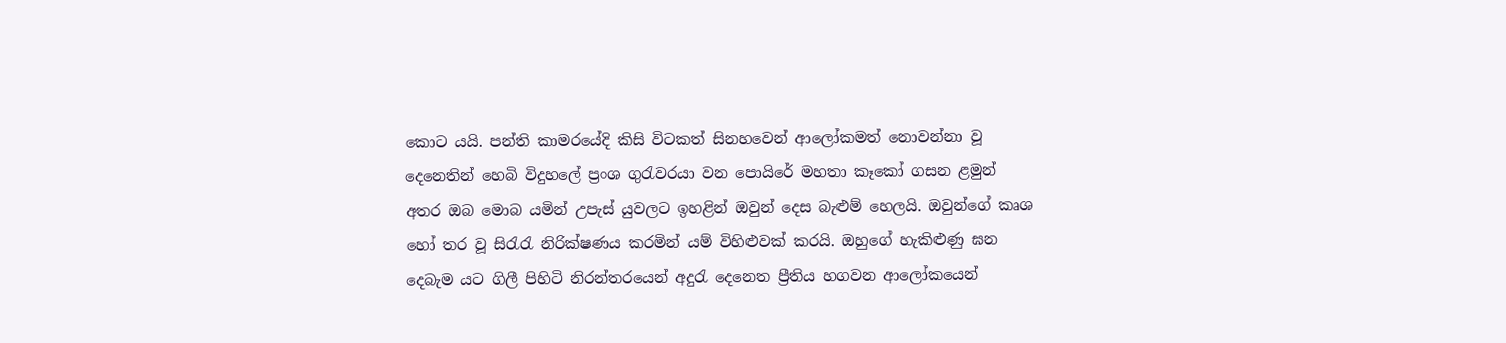කොට යයි. පන්ති කාමරයේදි කිසි විටකත් සිනහවෙන් ආලෝකමත් නොවන්නා වූ දෙනෙතින් හෙබි විදුහලේ ප්‍රංශ ගුරැවරයා වන පොයිරේ මහතා කෑකෝ ගසන ළමුන් අතර ඔබ මොබ යමින් උපැස් යුවලට ඉහළින් ඔවුන් දෙස බැළුම් හෙලයි. ඔවුන්ගේ කෘශ හෝ තර වූ සිරැරැ නිරික්ෂණය කරමින් යම් විහිළුවක් කරයි. ඔහුගේ හැකිළුණු ඝන දෙබැම යට ගිලී පිහිටි නිරන්තරයෙන් අදුරැ දෙනෙත ප්‍රීතිය හගවන ආලෝකයෙන්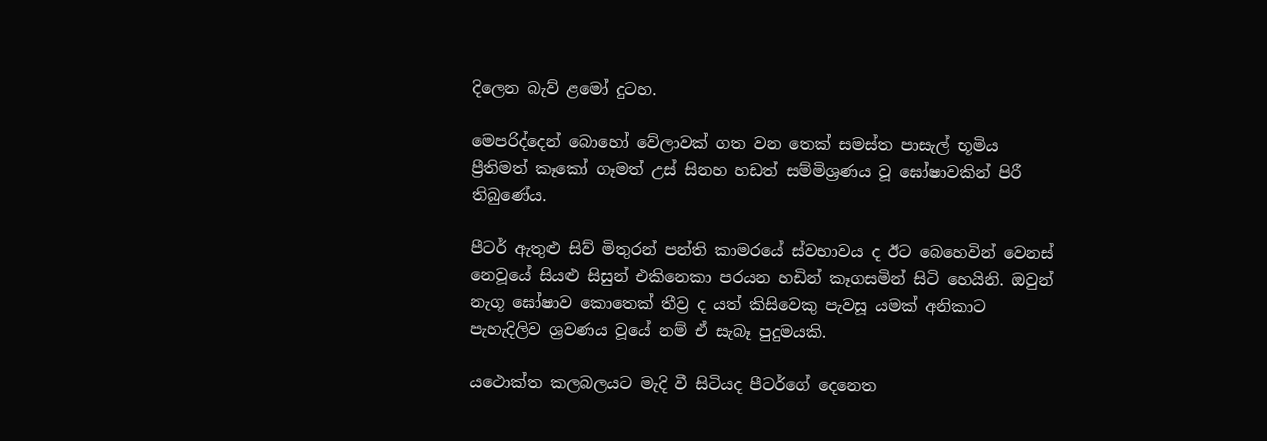දිලෙන බැව් ළමෝ දුටහ.

මෙපරිද්දෙන් බොහෝ වේලාවක් ගත වන තෙක් සමස්ත පාසැල් භූමිය ප්‍රීතිමත් කෑකෝ ගෑමත් උස් සිනහ හඩත් සම්මිශ්‍රණය වූ ඝෝෂාවකින් පිරී තිබුණේය.

පීටර් ඇතුළු සිව් මිතුරන් පන්ති කාමරයේ ස්වභාවය ද ඊට බෙහෙවින් වෙනස් නෙවූයේ සියළු සිසුන් එකිනෙකා පරයන හඩින් කෑගසමින් සිටි හෙයිනි. ඔවුන් නැගූ ඝෝෂාව කොතෙක් තීව්‍ර ද යත් කිසිවෙකු පැවසූ යමක් අනිකාට පැහැදිලිව ශ්‍රවණය වූයේ නම් ඒ සැබෑ පුදුමයකි.

යථොක්ත කලබලයට මැදි වී සිටියද පීටර්ගේ දෙනෙත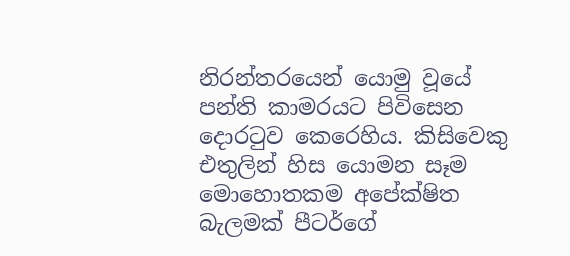නිරන්තරයෙන් යොමු වූයේ පන්ති කාමරයට පිවිසෙන දොරටුව කෙරෙහිය. කිසිවෙකු එතුලින් හිස යොමන සෑම මොහොතකම අපේක්ෂිත බැලමක් පීටර්ගේ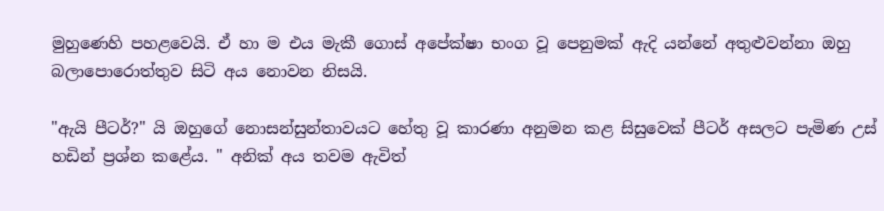මුහුණෙහි පහළවෙයි. ඒ හා ම එය මැකී ගොස් අපේක්ෂා භංග වූ පෙනුමක් ඇදි යන්නේ අතුළුවන්නා ඔහු බලාපොරොත්තුව සිටි අය නොවන නිසයි.

"ඇයි පීටර්?" යි ඔහුගේ නොසන්සුන්තාවයට හේතු වූ කාරණා අනුමන කළ සිසුවෙක් පීටර් අසලට පැමිණ උස් හඩින් ප්‍රශ්න කළේය. " අනික් අය තවම ඇවිත්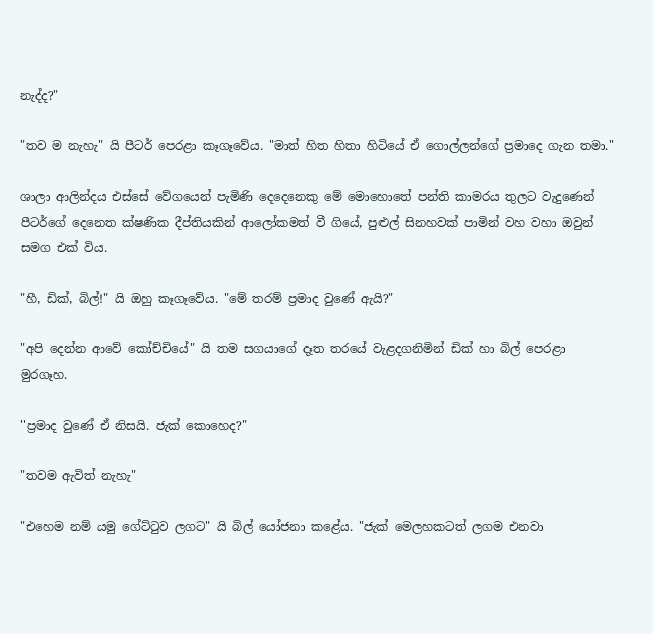නැද්ද?"

"තව ම නැහැ" යි පීටර් පෙරළා කෑගෑවේය. "මාත් හිත හිතා හිටියේ ඒ ගොල්ලන්ගේ ප්‍රමාදෙ ගැන තමා."

ශාලා ආලින්දය එස්සේ වේගයෙන් පැමිණි දෙදෙනෙකු මේ මොහොතේ පන්ති කාමරය තුලට වැදුණෙන් පීටර්ගේ දෙනෙත ක්ෂණික දීප්තියකින් ආලෝකමත් වී ගියේ, පුළුල් සිනහවක් පාමින් වහ වහා ඔවුන් සමග එක් විය.

"හී, ඩික්, බිල්!" යි ඔහු කෑගෑවේය. "මේ තරම් ප්‍රමාද වුණේ ඇයි?"

"අපි දෙන්න ආවේ කෝච්චියේ" යි තම සගයාගේ දෑත තරයේ වැළදගනිමින් ඩික් හා බිල් පෙරළා මුරගෑහ.

''ප්‍රමාද වුණේ ඒ නිසයි. ජැක් කොහෙද?"

"තවම ඇවිත් නැහැ"

"එහෙම නම් යමු ගේට්ටුව ලගට" යි බිල් යෝජනා කළේය. "ජැක් මෙලහකටත් ලගම එනවා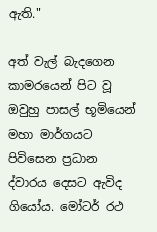ඇති."

අත් වැල් බැදගෙන කාමරයෙන් පිට වූ ඔවුහු පාසල් භූමියෙන් මහා මාර්ගයට පිවිසෙන ප්‍රධාන ද්වාරය දෙසට ඇවිද ගියෝය. මෝටර් රථ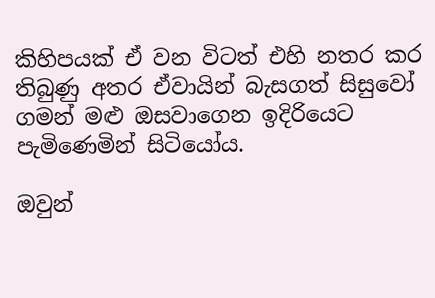කිහිපයක් ඒ වන විටත් එහි නතර කර තිබුණු අතර ඒවායින් බැසගත් සිසුවෝ ගමන් මළු ඔසවාගෙන ඉදිරියෙට පැමිණෙමින් සිටියෝය.

ඔවුන්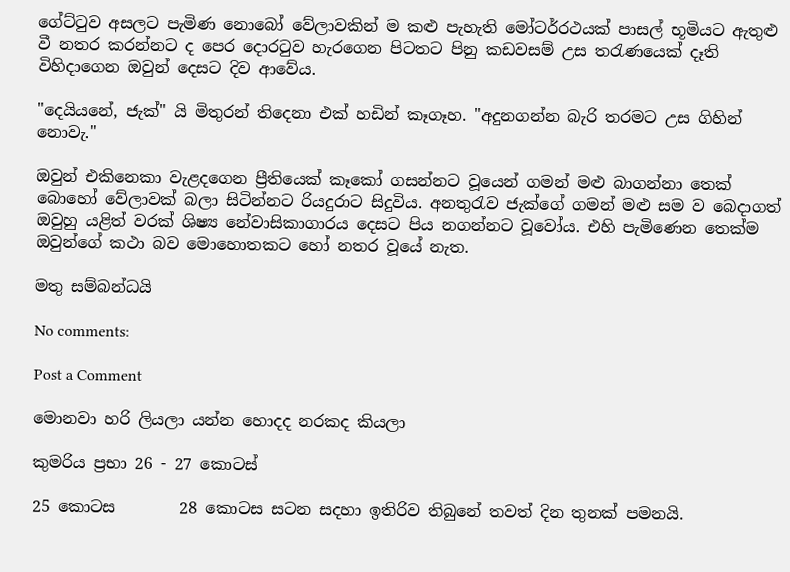ගේට්ටුව අසලට පැමිණ නොබෝ වේලාවකින් ම කළු පැහැති මෝටර්රථයක් පාසල් භූමියට ඇතුළු වී නතර කරන්නට ද පෙර දොරටුව හැරගෙන පිටතට පිනු කඩවසම් උස තරැණයෙක් දෑති විහිදාගෙන ඔවුන් දෙසට දිව ආවේය.

"දෙයියනේ, ජැක්" යි මිතුරන් තිදෙනා එක් හඩින් කෑගෑහ. "අදුනගන්න බැරි තරමට උස ගිහින් නොවැ."

ඔවුන් එකිනෙකා වැළදගෙන ප්‍රීතියෙක් කෑකෝ ගසන්නට වූයෙන් ගමන් මළු බාගන්නා තෙක් බොහෝ වේලාවක් බලා සිටින්නට රියදුරාට සිදුවිය. අනතුරැව ජැක්ගේ ගමන් මළු සම ව බෙදාගත් ඔවුහු යළිත් වරක් ශිෂ්‍ය නේවාසිකාගාරය දෙසට පිය නගන්නට වූවෝය. එහි පැමිණෙන තෙක්ම ඔවුන්ගේ කථා බව මොහොතකට හෝ නතර වූයේ නැත.

මතු සම්බන්ධයි

No comments:

Post a Comment

මොනවා හරි ලියලා යන්න හොදද නරකද කියලා

කුමරිය ප්‍රභා 26 - 27 කොටස්

25 කොටස        28 කොටස සටන සදහා ඉතිරිව තිබුනේ තවත් දින තුනක් පමනයි.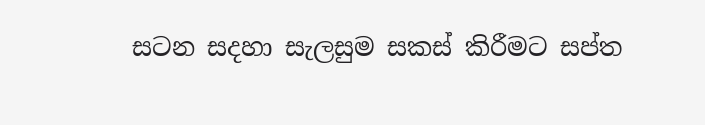සටන සදහා සැලසුම සකස් කිරීමට සප්ත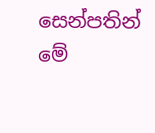සෙන්පතින් මේ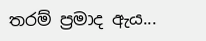තරම් ප්‍රමාද ඇය...